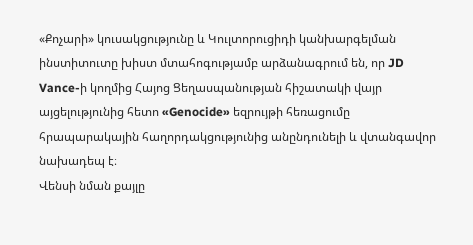«Քոչարի» կուսակցությունը և Կուլտորուցիդի կանխարգելման ինստիտուտը խիստ մտահոգությամբ արձանագրում են, որ JD Vance-ի կողմից Հայոց Ցեղասպանության հիշատակի վայր այցելությունից հետո «Genocide» եզրույթի հեռացումը հրապարակային հաղորդակցությունից անընդունելի և վտանգավոր նախադեպ է։
Վենսի նման քայլը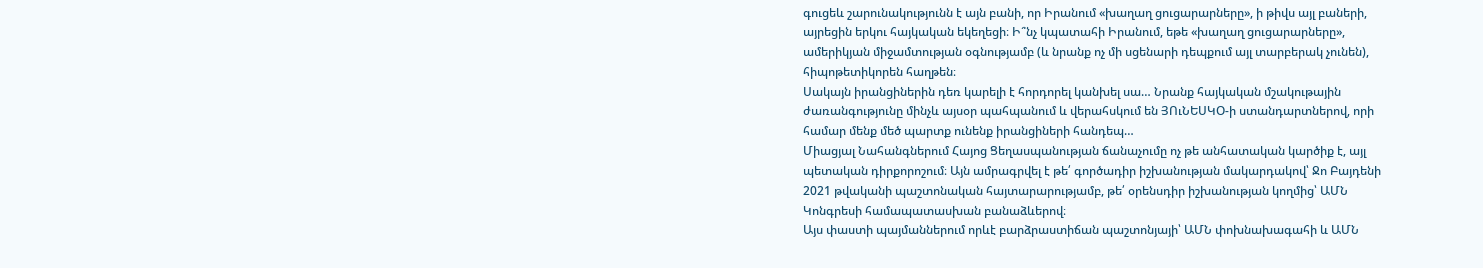գուցեև շարունակությունն է այն բանի, որ Իրանում «խաղաղ ցուցարարները», ի թիվս այլ բաների, այրեցին երկու հայկական եկեղեցի։ Ի՞նչ կպատահի Իրանում, եթե «խաղաղ ցուցարարները», ամերիկյան միջամտության օգնությամբ (և նրանք ոչ մի սցենարի դեպքում այլ տարբերակ չունեն), հիպոթետիկորեն հաղթեն։
Սակայն իրանցիներին դեռ կարելի է հորդորել կանխել սա… Նրանք հայկական մշակութային ժառանգությունը մինչև այսօր պահպանում և վերահսկում են ՅՈւՆԵՍԿՕ-ի ստանդարտներով, որի համար մենք մեծ պարտք ունենք իրանցիների հանդեպ…
Միացյալ Նահանգներում Հայոց Ցեղասպանության ճանաչումը ոչ թե անհատական կարծիք է, այլ պետական դիրքորոշում։ Այն ամրագրվել է թե՛ գործադիր իշխանության մակարդակով՝ Ջո Բայդենի 2021 թվականի պաշտոնական հայտարարությամբ, թե՛ օրենսդիր իշխանության կողմից՝ ԱՄՆ Կոնգրեսի համապատասխան բանաձևերով։
Այս փաստի պայմաններում որևէ բարձրաստիճան պաշտոնյայի՝ ԱՄՆ փոխնախագահի և ԱՄՆ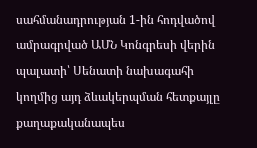սահմանադրության 1-ին հոդվածով ամրագրված ԱՄՆ Կոնգրեսի վերին պալատի՝ Սենատի նախագահի կողմից այդ ձևակերպման հետքայլը քաղաքականապես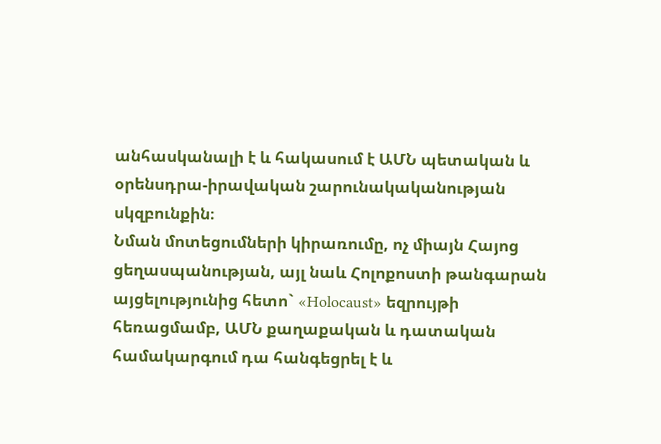անհասկանալի է և հակասում է ԱՄՆ պետական և օրենսդրա-իրավական շարունակականության սկզբունքին։
Նման մոտեցումների կիրառումը, ոչ միայն Հայոց ցեղասպանության, այլ նաև Հոլոքոստի թանգարան այցելությունից հետո` «Holocaust» եզրույթի հեռացմամբ, ԱՄՆ քաղաքական և դատական համակարգում դա հանգեցրել է և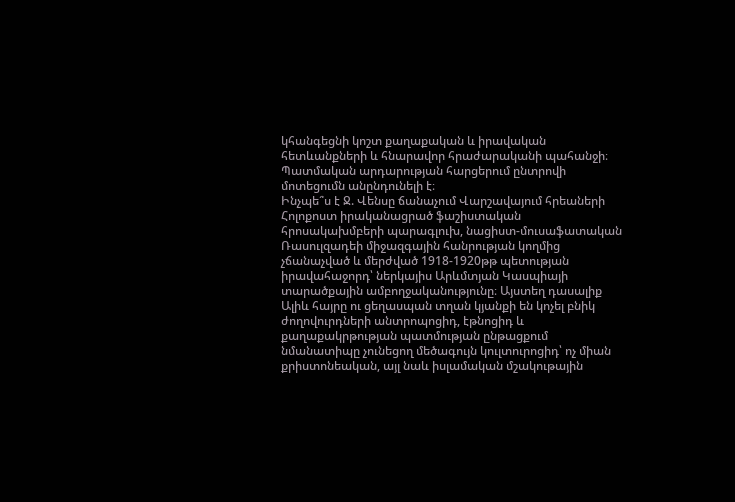կհանգեցնի կոշտ քաղաքական և իրավական հետևանքների և հնարավոր հրաժարականի պահանջի։ Պատմական արդարության հարցերում ընտրովի մոտեցումն անընդունելի է։
Ինչպե՞ս է Ջ. Վենսը ճանաչում Վարշավայում հրեաների Հոլոքոստ իրականացրած ֆաշիստական հրոսակախմբերի պարագլուխ, նացիստ-մուսաֆատական Ռասուլզադեի միջազգային հանրության կողմից չճանաչված և մերժված 1918-1920թթ պետության իրավահաջորդ՝ ներկայիս Արևմտյան Կասպիայի տարածքային ամբողջականությունը։ Այստեղ դասալիք Ալիև հայրը ու ցեղասպան տղան կյանքի են կոչել բնիկ ժողովուրդների անտրոպոցիդ, էթնոցիդ և քաղաքակրթության պատմության ընթացքում նմանատիպը չունեցող մեծագույն կուլտուրոցիդ՝ ոչ միան քրիստոնեական, այլ նաև իսլամական մշակութային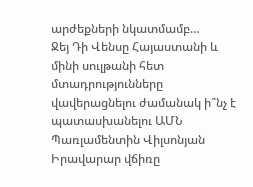արժեքների նկատմամբ…
Ջեյ Դի Վենսը Հայաստանի և մինի սուլթանի հետ մտադրությունները վավերացնելու ժամանակ ի՞նչ է պատասխանելու ԱՄՆ Պառլամենտին Վիլսոնյան Իրավարար վճիռը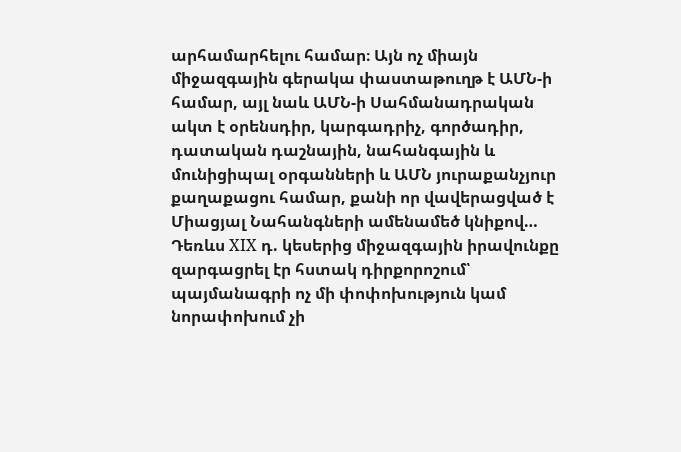արհամարհելու համար։ Այն ոչ միայն միջազգային գերակա փաստաթուղթ է ԱՄՆ-ի համար, այլ նաև ԱՄՆ-ի Սահմանադրական ակտ է օրենսդիր, կարգադրիչ, գործադիր, դատական դաշնային, նահանգային և մունիցիպալ օրգանների և ԱՄՆ յուրաքանչյուր քաղաքացու համար, քանի որ վավերացված է Միացյալ Նահանգների ամենամեծ կնիքով…
Դեռևս XIX դ. կեսերից միջազգային իրավունքը զարգացրել էր հստակ դիրքորոշում՝ պայմանագրի ոչ մի փոփոխություն կամ նորափոխում չի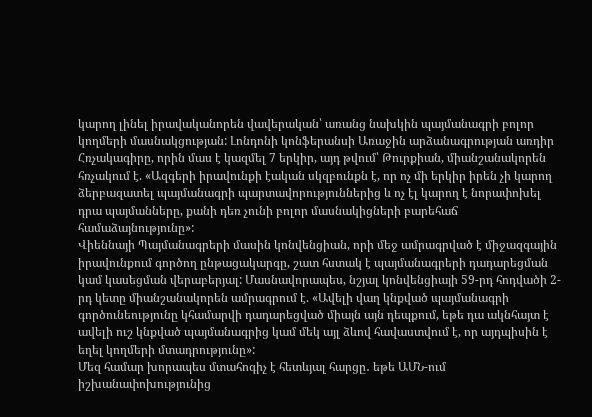կարող լինել իրավականորեն վավերական՝ առանց նախկին պայմանագրի բոլոր կողմերի մասնակցության: Լոնդոնի կոնֆերանսի Առաջին արձանագրության առդիր Հռչակագիրը, որին մաս է կազմել 7 երկիր, այդ թվում՝ Թուրքիան, միանշանակորեն հռչակում է. «Ազգերի իրավունքի էական սկզբունքն է, որ ոչ մի երկիր իրեն չի կարող ձերբազատել պայմանագրի պարտավորություններից և ոչ էլ կարող է նորափոխել դրա պայմանները, քանի դեռ չունի բոլոր մասնակիցների բարեհաճ համաձայնությունը»:
Վիեննայի Պայմանագրերի մասին կոնվենցիան, որի մեջ ամրագրված է միջազգային իրավունքում գործող ընթացակարգը, շատ հստակ է պայմանագրերի դադարեցման կամ կասեցման վերաբերյալ: Մասնավորապես, նշյալ կոնվենցիայի 59-րդ հոդվածի 2-րդ կետը միանշանակորեն ամրագրում է. «Ավելի վաղ կնքված պայմանագրի գործունեությունը կհամարվի դադարեցված միայն այն դեպքում, եթե դա ակնհայտ է ավելի ուշ կնքված պայմանագրից կամ մեկ այլ ձևով հավաստվում է, որ այդպիսին է եղել կողմերի մտադրությունը»:
Մեզ համար խորապես մտահոգիչ է հետևյալ հարցը․ եթե ԱՄՆ-ում իշխանափոխությունից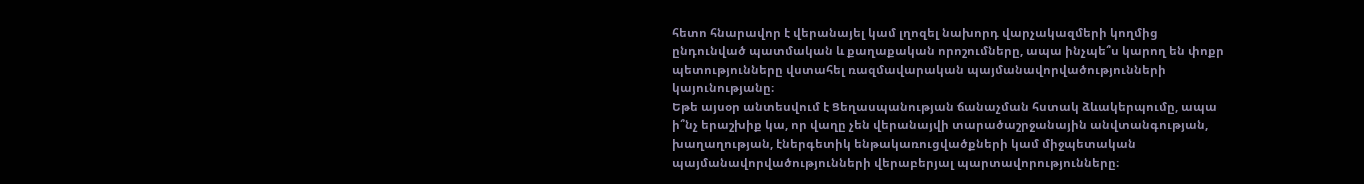հետո հնարավոր է վերանայել կամ լղոզել նախորդ վարչակազմերի կողմից ընդունված պատմական և քաղաքական որոշումները, ապա ինչպե՞ս կարող են փոքր պետությունները վստահել ռազմավարական պայմանավորվածությունների կայունությանը։
Եթե այսօր անտեսվում է Ցեղասպանության ճանաչման հստակ ձևակերպումը, ապա ի՞նչ երաշխիք կա, որ վաղը չեն վերանայվի տարածաշրջանային անվտանգության, խաղաղության, էներգետիկ ենթակառուցվածքների կամ միջպետական պայմանավորվածությունների վերաբերյալ պարտավորությունները։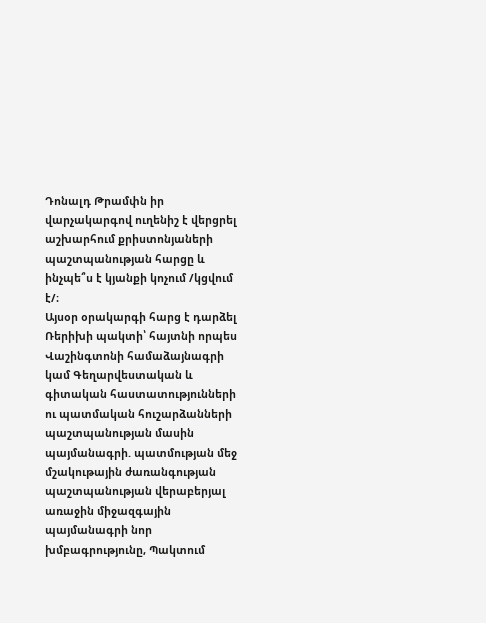Դոնալդ Թրամփն իր վարչակարգով ուղենիշ է վերցրել աշխարհում քրիստոնյաների պաշտպանության հարցը և ինչպե՞ս է կյանքի կոչում /կցվում է/։
Այսօր օրակարգի հարց է դարձել Ռերիխի պակտի՝ հայտնի որպես Վաշինգտոնի համաձայնագրի կամ Գեղարվեստական և գիտական հաստատությունների ու պատմական հուշարձանների պաշտպանության մասին պայմանագրի. պատմության մեջ մշակութային ժառանգության պաշտպանության վերաբերյալ առաջին միջազգային պայմանագրի նոր խմբագրությունը, Պակտում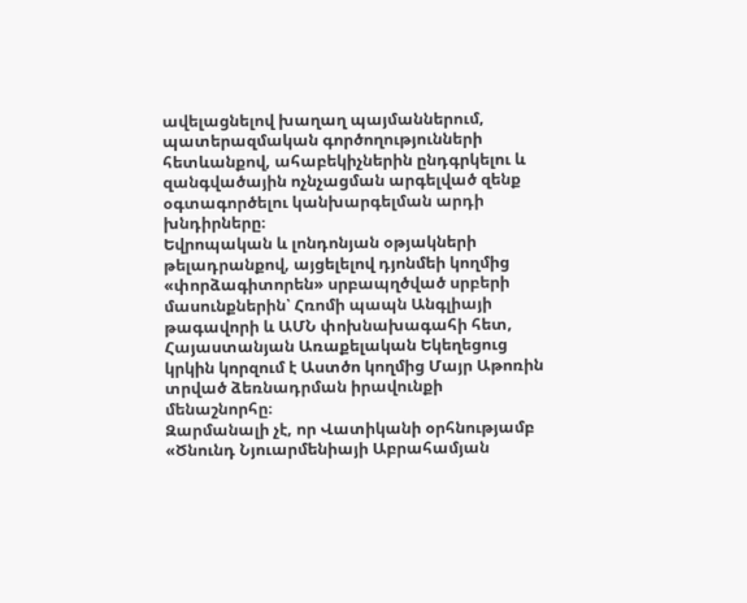ավելացնելով խաղաղ պայմաններում, պատերազմական գործողությունների հետևանքով, ահաբեկիչներին ընդգրկելու և զանգվածային ոչնչացման արգելված զենք օգտագործելու կանխարգելման արդի խնդիրները։
Եվրոպական և լոնդոնյան օթյակների թելադրանքով, այցելելով դյոնմեի կողմից «փորձագիտորեն» սրբապղծված սրբերի մասունքներին՝ Հռոմի պապն Անգլիայի թագավորի և ԱՄՆ փոխնախագահի հետ, Հայաստանյան Առաքելական Եկեղեցուց կրկին կորզում է Աստծո կողմից Մայր Աթոռին տրված ձեռնադրման իրավունքի մենաշնորհը։
Զարմանալի չէ, որ Վատիկանի օրհնությամբ «Ծնունդ Նյուարմենիայի Աբրահամյան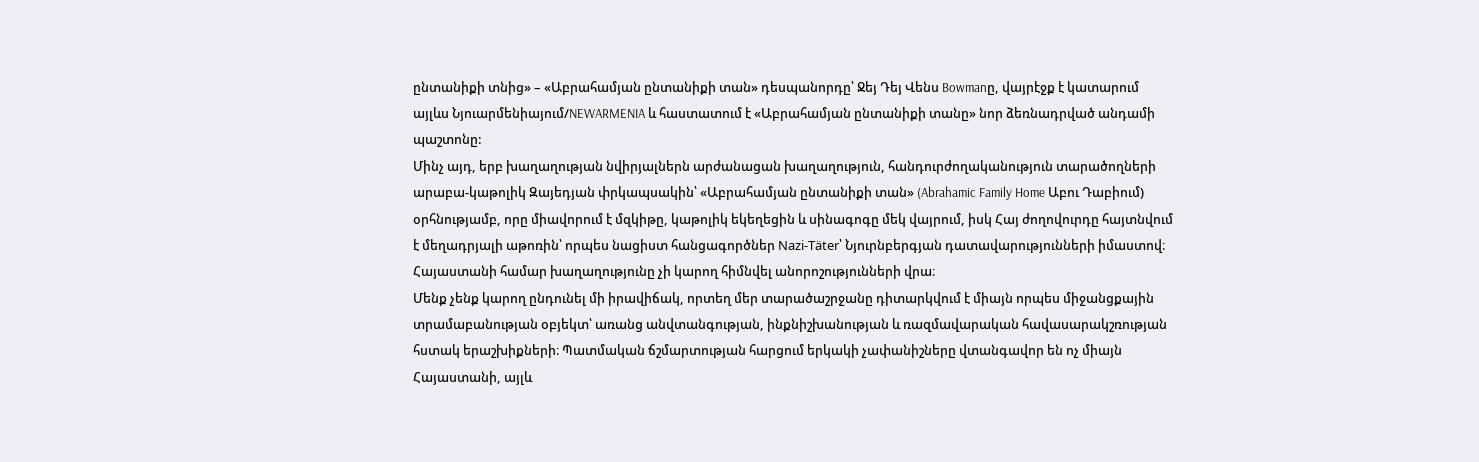ընտանիքի տնից» – «Աբրահամյան ընտանիքի տան» դեսպանորդը՝ Ջեյ Դեյ Վենս Bowmanը, վայրէջք է կատարում այլևս Նյուարմենիայում/NEWARMENIA և հաստատում է «Աբրահամյան ընտանիքի տանը» նոր ձեռնադրված անդամի պաշտոնը:
Մինչ այդ, երբ խաղաղության նվիրյալներն արժանացան խաղաղություն, հանդուրժողականություն տարածողների արաբա-կաթոլիկ Զայեդյան փրկապսակին՝ «Աբրահամյան ընտանիքի տան» (Abrahamic Family Home Աբու Դաբիում) օրհնությամբ, որը միավորում է մզկիթը, կաթոլիկ եկեղեցին և սինագոգը մեկ վայրում, իսկ Հայ ժողովուրդը հայտնվում է մեղադրյալի աթոռին՝ որպես նացիստ հանցագործներ Nazi-Täter՝ Նյուրնբերգյան դատավարությունների իմաստով։
Հայաստանի համար խաղաղությունը չի կարող հիմնվել անորոշությունների վրա։
Մենք չենք կարող ընդունել մի իրավիճակ, որտեղ մեր տարածաշրջանը դիտարկվում է միայն որպես միջանցքային տրամաբանության օբյեկտ՝ առանց անվտանգության, ինքնիշխանության և ռազմավարական հավասարակշռության հստակ երաշխիքների։ Պատմական ճշմարտության հարցում երկակի չափանիշները վտանգավոր են ոչ միայն Հայաստանի, այլև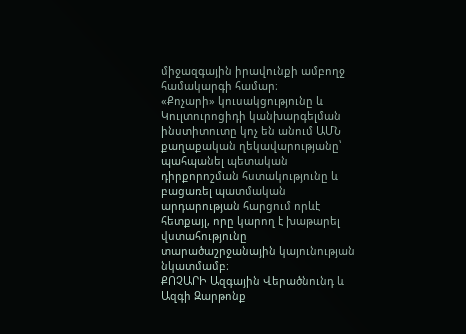միջազգային իրավունքի ամբողջ համակարգի համար։
«Քոչարի» կուսակցությունը և Կուլտուրոցիդի կանխարգելման ինստիտուտը կոչ են անում ԱՄՆ քաղաքական ղեկավարությանը՝ պահպանել պետական դիրքորոշման հստակությունը և բացառել պատմական արդարության հարցում որևէ հետքայլ, որը կարող է խաթարել վստահությունը տարածաշրջանային կայունության նկատմամբ։
ՔՈՉԱՐԻ Ազգային Վերածնունդ և Ազգի Զարթոնք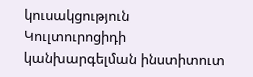կուսակցություն
Կուլտուրոցիդի կանխարգելման ինստիտուտ